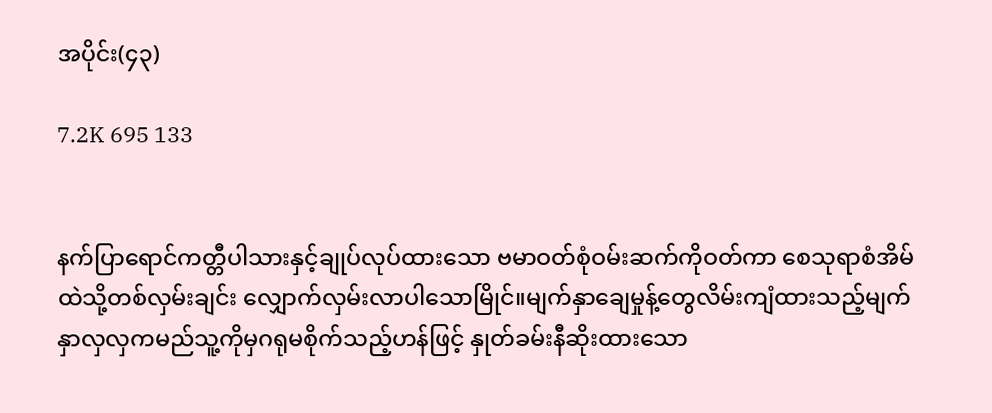အပိုင်း(၄၃)

7.2K 695 133


နက်ပြာရောင်ကတ္တီပါသားနှင့်ချုပ်လုပ်ထားသော ဗမာဝတ်စုံဝမ်းဆက်ကိုဝတ်ကာ စေသုရာစံအိမ်ထဲသို့တစ်လှမ်းချင်း လျှောက်လှမ်းလာပါသောမြိုင်။မျက်နှာချေမှုန့်တွေလိမ်းကျံထားသည့်မျက်နှာလှလှကမည်သူ့ကိုမှဂရုမစိုက်သည့်ဟန်ဖြင့် နှုတ်ခမ်းနီဆိုးထားသော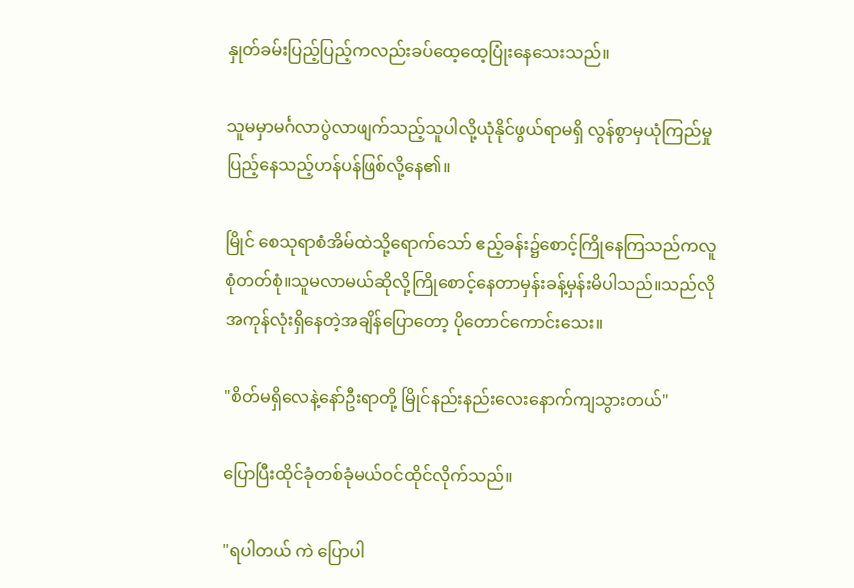နှုတ်ခမ်းပြည့်ပြည့်ကလည်းခပ်ထေ့ထေ့ပြုံးနေသေးသည်။

သူမမှာမင်္ဂလာပွဲလာဖျက်သည့်သူပါလို့ယုံနိုင်ဖွယ်ရာမရှိ လွန်စွာမှယုံကြည်မှုပြည့်နေသည့်ဟန်ပန်ဖြစ်လို့နေ၏။

မြိုင် စေသုရာစံအိမ်ထဲသို့ရောက်သော် ဧည့်ခန်း၌စောင့်ကြိုနေကြသည်ကလူစုံတတ်စုံ။သူမလာမယ်ဆိုလို့ကြိုစောင့်နေတာမှန်းခန့်မှန်းမိပါသည်။သည်လိုအကုန်လုံးရှိနေတဲ့အချိန်ပြောတော့ ပိုတောင်ကောင်းသေး။

"စိတ်မရှိလေနဲ့နော်ဦးရာတို့ မြိုင်နည်းနည်းလေးနောက်ကျသွားတယ်"

ပြောပြီးထိုင်ခုံတစ်ခုံမယ်ဝင်ထိုင်လိုက်သည်။

"ရပါတယ် ကဲ ပြောပါ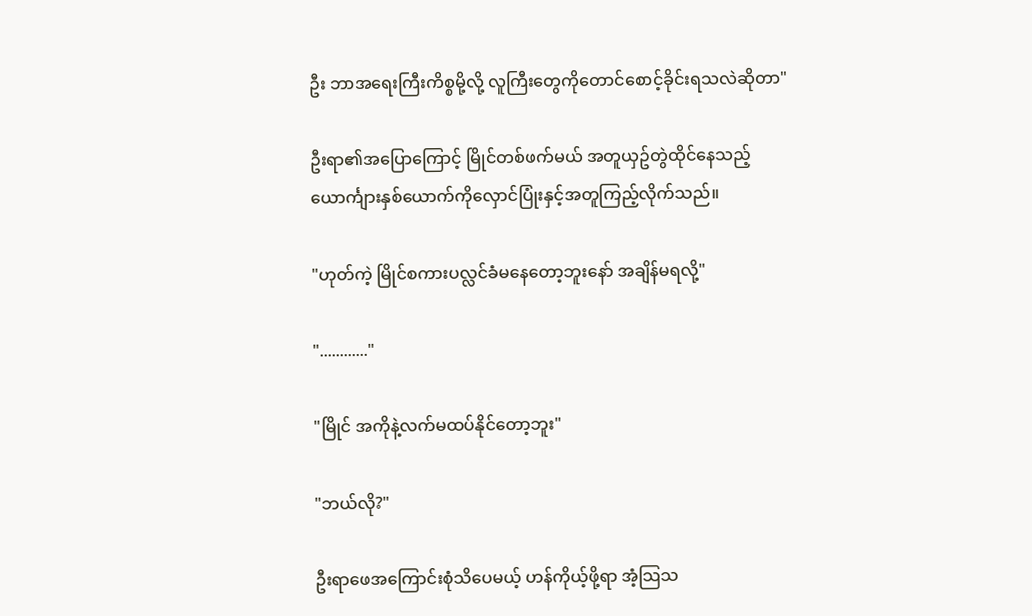ဦး ဘာအရေးကြီးကိစ္စမို့လို့ လူကြီးတွေကိုတောင်စောင့်ခိုင်းရသလဲဆိုတာ"

ဦးရာ၏အပြောကြောင့် မြိုင်တစ်ဖက်မယ် အတူယှဥ်တွဲထိုင်နေသည့် ယောင်္ကျားနှစ်ယောက်ကိုလှောင်ပြုံးနှင့်အတူကြည့်လိုက်သည်။

"ဟုတ်ကဲ့ မြိုင်စကားပလ္လင်ခံမနေတော့ဘူးနော် အချိန်မရလို့"

"............"

"မြိုင် အကိုနဲ့လက်မထပ်နိုင်တော့ဘူး"

"ဘယ်လို?"

ဦးရာဖေအကြောင်းစုံသိပေမယ့် ဟန်ကိုယ့်ဖို့ရာ အံ့သြသ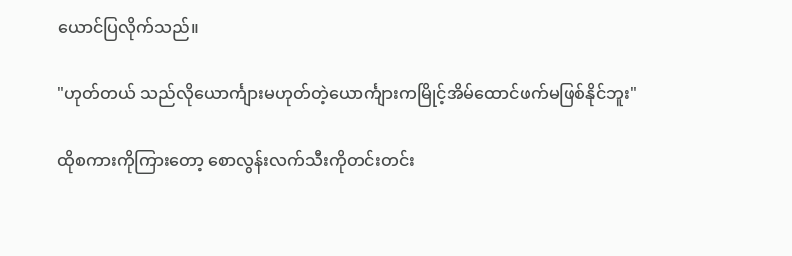ယောင်ပြလိုက်သည်။

"ဟုတ်တယ် သည်လိုယောင်္ကျားမဟုတ်တဲ့ယောင်္ကျားကမြိုင့်အိမ်ထောင်ဖက်မဖြစ်နိုင်ဘူး"

ထိုစကားကိုကြားတော့ စောလွန်းလက်သီးကိုတင်းတင်း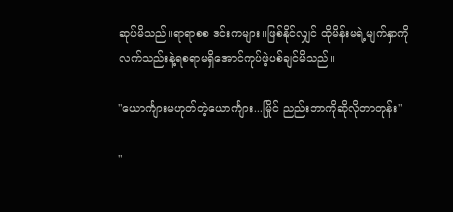ဆုပ်မိသည်။ရာရာစစ ဒင်းကများ။ဖြစ်နိုင်လျှင် ထိုမိန်းမရဲ့မျက်နှာကိုလက်သည်းနဲ့ရစရာမရှိအောင်ကုပ်ဖဲ့ပစ်ချင်မိသည်။

"ယောင်္ကျားမဟုတ်တဲ့ယောင်္ကျား...မြိုင် ညည်းဘာကိုဆိုလိုတာတုန်း"

"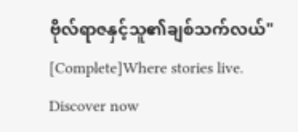ဗိုလ်ရာဇနှင့်သူ၏ချစ်သက်လယ်" [Complete]Where stories live. Discover now